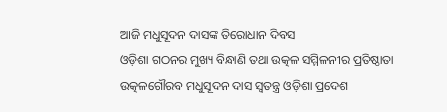ଆଜି ମଧୁସୂଦନ ଦାସଙ୍କ ତିରୋଧାନ ଦିବସ
ଓଡ଼ିଶା ଗଠନର ମୁଖ୍ୟ ବିନ୍ଧାଣି ତଥା ଉତ୍କଳ ସମ୍ମିଳନୀର ପ୍ରତିଷ୍ଠାତା ଉତ୍କଳଗୌରବ ମଧୁସୂଦନ ଦାସ ସ୍ବତନ୍ତ୍ର ଓଡ଼ିଶା ପ୍ରଦେଶ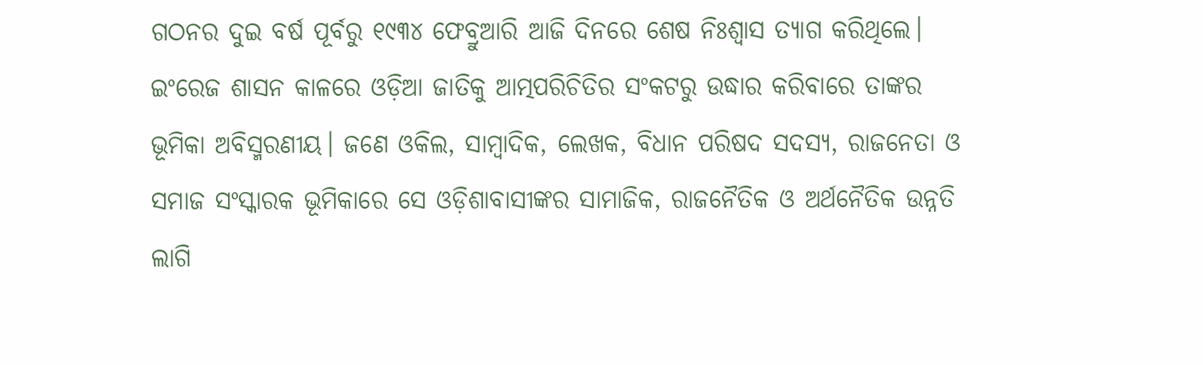ଗଠନର ଦୁଇ ବର୍ଷ ପୂର୍ବରୁ ୧୯୩୪ ଫେବ୍ରୁଆରି ଆଜି ଦିନରେ ଶେଷ ନିଃଶ୍ବାସ ତ୍ୟାଗ କରିଥିଲେ। ଇଂରେଜ ଶାସନ କାଳରେ ଓଡ଼ିଆ ଜାତିକୁ ଆତ୍ମପରିଚିତିର ସଂକଟରୁ ଉଦ୍ଧାର କରିବାରେ ତାଙ୍କର ଭୂମିକା ଅବିସ୍ମରଣୀୟ। ଜଣେ ଓକିଲ, ସାମ୍ବାଦିକ, ଲେଖକ, ବିଧାନ ପରିଷଦ ସଦସ୍ୟ, ରାଜନେତା ଓ ସମାଜ ସଂସ୍କାରକ ଭୂମିକାରେ ସେ ଓଡ଼ିଶାବାସୀଙ୍କର ସାମାଜିକ, ରାଜନୈତିକ ଓ ଅର୍ଥନୈତିକ ଉନ୍ନତି ଲାଗି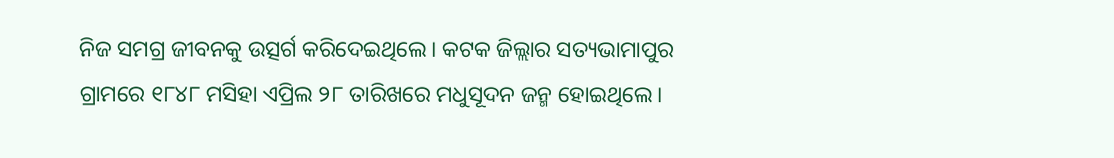ନିଜ ସମଗ୍ର ଜୀବନକୁ ଉତ୍ସର୍ଗ କରିଦେଇଥିଲେ। କଟକ ଜିଲ୍ଲାର ସତ୍ୟଭାମାପୁର ଗ୍ରାମରେ ୧୮୪୮ ମସିହା ଏପ୍ରିଲ ୨୮ ତାରିଖରେ ମଧୁସୂଦନ ଜନ୍ମ ହୋଇଥିଲେ।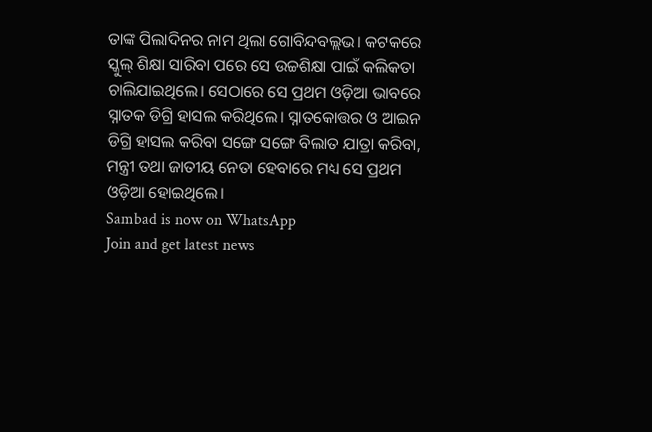ତାଙ୍କ ପିଲାଦିନର ନାମ ଥିଲା ଗୋବିନ୍ଦବଲ୍ଲଭ। କଟକରେ ସ୍କୁଲ୍ ଶିକ୍ଷା ସାରିବା ପରେ ସେ ଉଚ୍ଚଶିକ୍ଷା ପାଇଁ କଲିକତା ଚାଲିଯାଇଥିଲେ। ସେଠାରେ ସେ ପ୍ରଥମ ଓଡ଼ିଆ ଭାବରେ ସ୍ନାତକ ଡିଗ୍ରି ହାସଲ କରିଥିଲେ। ସ୍ନାତକୋତ୍ତର ଓ ଆଇନ ଡିଗ୍ରି ହାସଲ କରିବା ସଙ୍ଗେ ସଙ୍ଗେ ବିଲାତ ଯାତ୍ରା କରିବା, ମନ୍ତ୍ରୀ ତଥା ଜାତୀୟ ନେତା ହେବାରେ ମଧ୍ୟ ସେ ପ୍ରଥମ ଓଡ଼ିଆ ହୋଇଥିଲେ।
Sambad is now on WhatsApp
Join and get latest news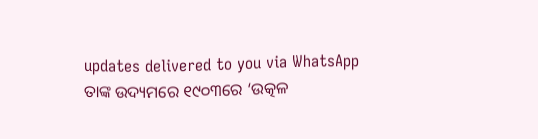updates delivered to you via WhatsApp
ତାଙ୍କ ଉଦ୍ୟମରେ ୧୯୦୩ରେ ‘ଉତ୍କଳ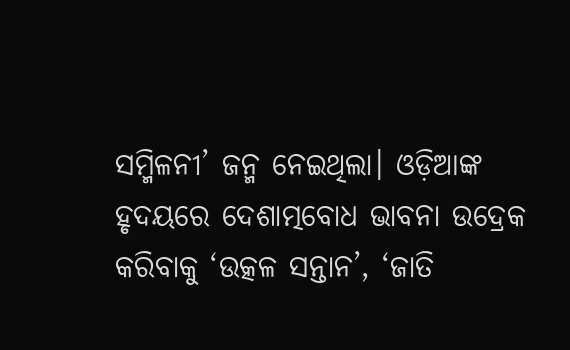ସମ୍ମିଳନୀ’ ଜନ୍ମ ନେଇଥିଲା। ଓଡ଼ିଆଙ୍କ ହୃଦୟରେ ଦେଶାତ୍ମବୋଧ ଭାବନା ଉଦ୍ରେକ କରିବାକୁ ‘ଉତ୍କଳ ସନ୍ତାନ’, ‘ଜାତି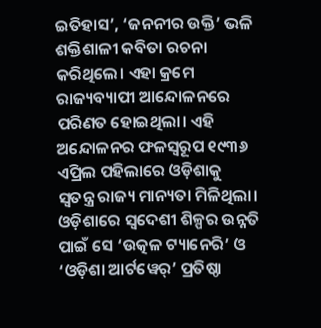ଇତିହାସ’, ‘ଜନନୀର ଉକ୍ତି’ ଭଳି ଶକ୍ତିଶାଳୀ କବିତା ରଚନା କରିଥିଲେ। ଏହା କ୍ରମେ ରାଜ୍ୟବ୍ୟାପୀ ଆନ୍ଦୋଳନରେ ପରିଣତ ହୋଇଥିଲା। ଏହି ଅନ୍ଦୋଳନର ଫଳସ୍ବରୂପ ୧୯୩୬ ଏପ୍ରିଲ ପହିଲାରେ ଓଡ଼ିଶାକୁ ସ୍ବତନ୍ତ୍ର ରାଜ୍ୟ ମାନ୍ୟତା ମିଳିଥିଲା। ଓଡ଼ିଶାରେ ସ୍ବଦେଶୀ ଶିଳ୍ପର ଉନ୍ନତି ପାଇଁ ସେ ‘ଉତ୍କଳ ଟ୍ୟାନେରି’ ଓ ‘ଓଡ଼ିଶା ଆର୍ଟୱେର୍’ ପ୍ରତିଷ୍ଠା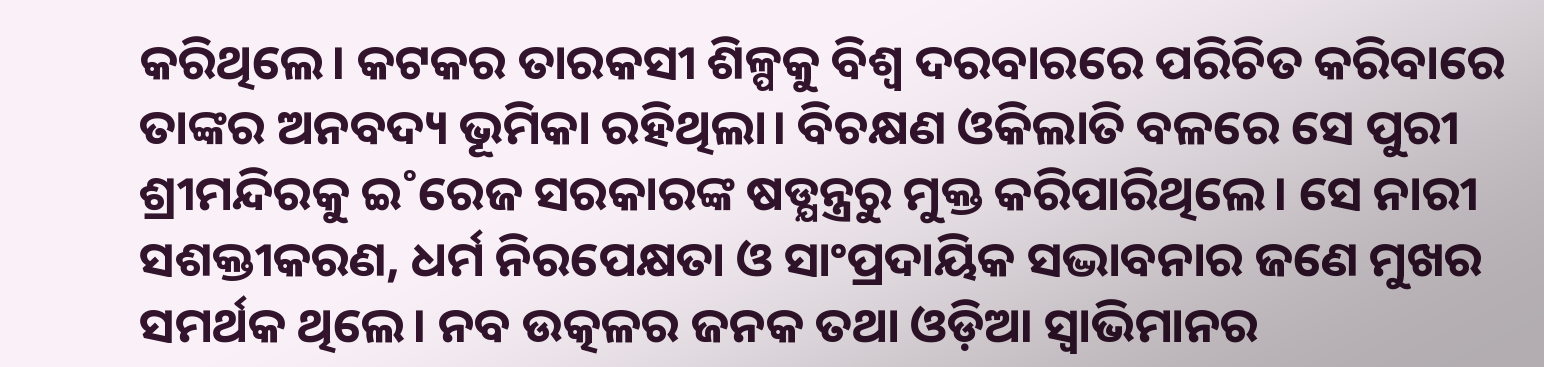କରିଥିଲେ। କଟକର ତାରକସୀ ଶିଳ୍ପକୁ ବିଶ୍ବ ଦରବାରରେ ପରିଚିତ କରିବାରେ ତାଙ୍କର ଅନବଦ୍ୟ ଭୂମିକା ରହିଥିଲା। ବିଚକ୍ଷଣ ଓକିଲାତି ବଳରେ ସେ ପୁରୀ ଶ୍ରୀମନ୍ଦିରକୁ ଇ˚ରେଜ ସରକାରଙ୍କ ଷଡ୍ଯନ୍ତ୍ରରୁ ମୁକ୍ତ କରିପାରିଥିଲେ। ସେ ନାରୀ ସଶକ୍ତୀକରଣ, ଧର୍ମ ନିରପେକ୍ଷତା ଓ ସାଂପ୍ରଦାୟିକ ସଦ୍ଭାବନାର ଜଣେ ମୁଖର ସମର୍ଥକ ଥିଲେ। ନବ ଉତ୍କଳର ଜନକ ତଥା ଓଡ଼ିଆ ସ୍ବାଭିମାନର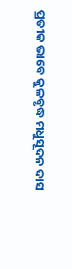ପ୍ରତୀକ ଭାବେ କୁଳବୃଦ୍ଧ ମଧୁସୂଦନ ଦାସ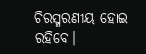ଚିରସ୍ମରଣୀୟ ହୋଇ ରହିବେ।